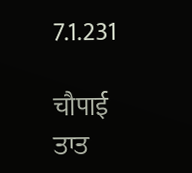7.1.231

चौपाई
ਤਾਤ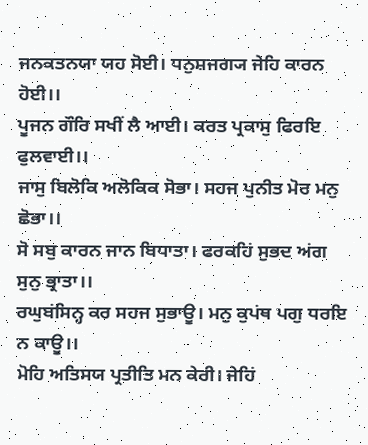ਜਨਕਤਨਯਾ ਯਹ ਸੋਈ। ਧਨੁਸ਼ਜਗ੍ਯ ਜੇਹਿ ਕਾਰਨ ਹੋਈ।।
ਪੂਜਨ ਗੌਰਿ ਸਖੀਂ ਲੈ ਆਈ। ਕਰਤ ਪ੍ਰਕਾਸੁ ਫਿਰਇ ਫੁਲਵਾਈ।।
ਜਾਸੁ ਬਿਲੋਕਿ ਅਲੋਕਿਕ ਸੋਭਾ। ਸਹਜ ਪੁਨੀਤ ਮੋਰ ਮਨੁ ਛੋਭਾ।।
ਸੋ ਸਬੁ ਕਾਰਨ ਜਾਨ ਬਿਧਾਤਾ। ਫਰਕਹਿਂ ਸੁਭਦ ਅਂਗ ਸੁਨੁ ਭ੍ਰਾਤਾ।।
ਰਘੁਬਂਸਿਨ੍ਹ ਕਰ ਸਹਜ ਸੁਭਾਊ। ਮਨੁ ਕੁਪਂਥ ਪਗੁ ਧਰਇ ਨ ਕਾਊ।।
ਮੋਹਿ ਅਤਿਸਯ ਪ੍ਰਤੀਤਿ ਮਨ ਕੇਰੀ। ਜੇਹਿਂ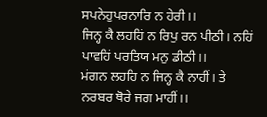ਸਪਨੇਹੁਪਰਨਾਰਿ ਨ ਹੇਰੀ।।
ਜਿਨ੍ਹ ਕੈ ਲਹਹਿਂ ਨ ਰਿਪੁ ਰਨ ਪੀਠੀ। ਨਹਿਂ ਪਾਵਹਿਂ ਪਰਤਿਯ ਮਨੁ ਡੀਠੀ।।
ਮਂਗਨ ਲਹਹਿ ਨ ਜਿਨ੍ਹ ਕੈ ਨਾਹੀਂ। ਤੇ ਨਰਬਰ ਥੋਰੇ ਜਗ ਮਾਹੀਂ।।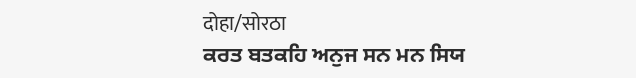दोहा/सोरठा
ਕਰਤ ਬਤਕਹਿ ਅਨੁਜ ਸਨ ਮਨ ਸਿਯ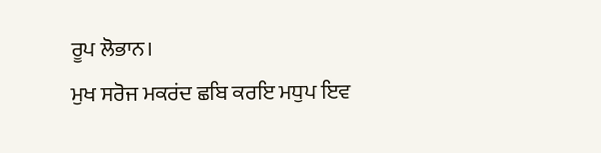ਰੂਪ ਲੋਭਾਨ।
ਮੁਖ ਸਰੋਜ ਮਕਰਂਦ ਛਬਿ ਕਰਇ ਮਧੁਪ ਇਵ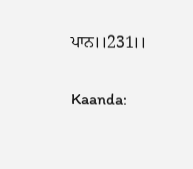ਪਾਨ।।231।।

Kaanda: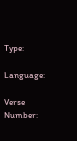Type:

Language:

Verse Number: